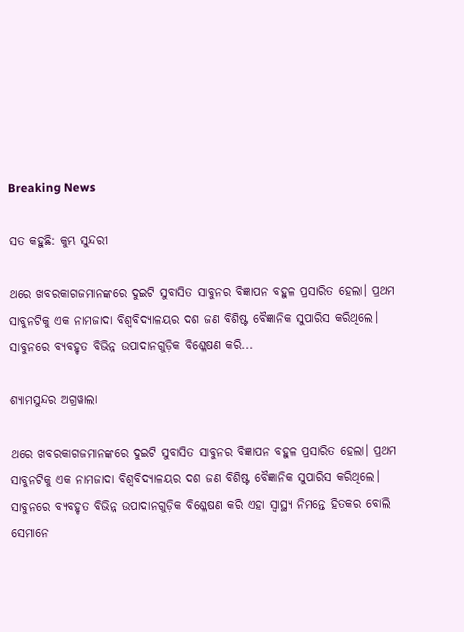Breaking News

ସତ କହୁଛି: କୁମ୍ଭ ସୁନ୍ଦରୀ

ଥରେ ଖବରକାଗଜମାନଙ୍କରେ ଦୁଇଟି ସୁବାସିତ ସାବୁନର ବିଜ୍ଞାପନ ବହୁଳ ପ୍ରସାରିତ ହେଲା। ପ୍ରଥମ ସାବୁନଟିକୁ ଏକ ନାମଜାଦା ବିଶ୍ୱବିଦ୍ୟାଳୟର ଦଶ ଜଣ ବିଶିଷ୍ଟ ବୈଜ୍ଞାନିକ ସୁପାରିସ କରିଥିଲେ। ସାବୁନରେ ବ୍ୟବହୃତ ବିଭିନ୍ନ ଉପାଦାନଗୁଡ଼ିକ ବିଶ୍ଳେଷଣ କରି...

ଶ୍ୟାମସୁନ୍ଦର ଅଗ୍ରୱାଲା

ଥରେ ଖବରକାଗଜମାନଙ୍କରେ ଦୁଇଟି ସୁବାସିତ ସାବୁନର ବିଜ୍ଞାପନ ବହୁଳ ପ୍ରସାରିତ ହେଲା। ପ୍ରଥମ ସାବୁନଟିକୁ ଏକ ନାମଜାଦା ବିଶ୍ୱବିଦ୍ୟାଳୟର ଦଶ ଜଣ ବିଶିଷ୍ଟ ବୈଜ୍ଞାନିକ ସୁପାରିସ କରିଥିଲେ। ସାବୁନରେ ବ୍ୟବହୃତ ବିଭିନ୍ନ ଉପାଦାନଗୁଡ଼ିକ ବିଶ୍ଳେଷଣ କରି ଏହା ସ୍ୱାସ୍ଥ୍ୟ ନିମନ୍ତେ ହିତକର ବୋଲି ସେମାନେ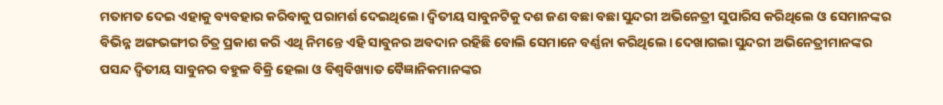ମତାମତ ଦେଇ ଏହାକୁ ବ୍ୟବହାର କରିବାକୁ ପରାମର୍ଶ ଦେଇଥିଲେ। ଦ୍ୱିତୀୟ ସାବୁନଟିକୁ ଦଶ ଜଣ ବଛା ବଛା ସୁନ୍ଦରୀ ଅଭିନେତ୍ରୀ ସୁପାରିସ କରିଥିଲେ ଓ ସେମାନଙ୍କର ବିଭିନ୍ନ ଅଙ୍ଗଭଙ୍ଗୀର ଚିତ୍ର ପ୍ରକାଶ କରି ଏଥି ନିମନ୍ତେ ଏହି ସାବୁନର ଅବଦାନ ରହିଛି ବୋଲି ସେମାନେ ବର୍ଣ୍ଣନା କରିଥିଲେ। ଦେଖାଗଲା ସୁନ୍ଦରୀ ଅଭିନେତ୍ରୀମାନଙ୍କର ପସନ୍ଦ ଦ୍ୱିତୀୟ ସାବୁନର ବହୁଳ ବିକ୍ରି ହେଲା ଓ ବିଶ୍ୱବିଖ୍ୟାତ ବୈଜ୍ଞାନିକମାନଙ୍କର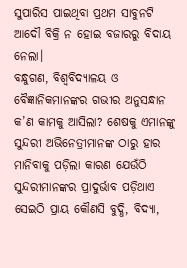ସୁପାରିସ ପାଇଥିବା ପ୍ରଥମ ସାବୁନଟି ଆଦୌ ବିକ୍ରି ନ ହୋଇ ବଜାରରୁ ବିଦାୟ ନେଲା।
ବନ୍ଧୁଗଣ, ବିଶ୍ୱବିଦ୍ୟାଳୟ ଓ ବୈଜ୍ଞାନିକମାନଙ୍କର ଗଭୀର ଅନୁସନ୍ଧାନ କ’ଣ କାମକୁ ଆସିଲା? ଶେଷକୁ ଏମାନଙ୍କୁ ସୁନ୍ଦରୀ ଅଭିନେତ୍ରୀମାନଙ୍କ ଠାରୁ ହାର ମାନିବାକୁ ପଡ଼ିଲା କାରଣ ଯେଉଁଠି ସୁନ୍ଦରୀମାନଙ୍କର ପ୍ରାଦୁର୍ଭାବ ପଡ଼ିଥାଏ ସେଇଠି ପ୍ରାୟ କୌଣସି ବୁଦ୍ଧି, ବିଦ୍ୟା,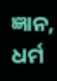ଜ୍ଞାନ, ଧର୍ମ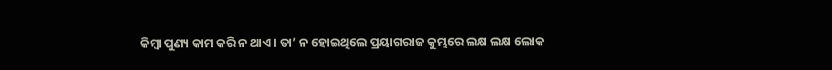କିମ୍ବା ପୁଣ୍ୟ କାମ କରି ନ ଥାଏ। ତା’ ନ ହୋଇଥିଲେ ପ୍ରୟାଗରାଜ କୁମ୍ଭରେ ଲକ୍ଷ ଲକ୍ଷ ଲୋକ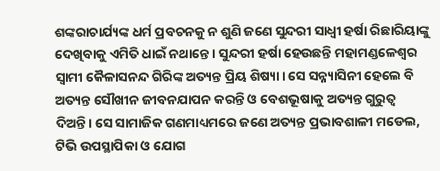ଶଙ୍କରାଚାର୍ଯ୍ୟଙ୍କ ଧର୍ମ ପ୍ରବଚନକୁ ନ ଶୁଣି ଜଣେ ସୁନ୍ଦରୀ ସାଧ୍ୱୀ ହର୍ଷା ରିଛାରିୟାଙ୍କୁ ଦେଖିବାକୁ ଏମିତି ଧାଇଁ ନଥାନ୍ତେ। ସୁନ୍ଦରୀ ହର୍ଷା ହେଉଛନ୍ତି ମହାମଣ୍ଡଳେଶ୍ୱର ସ୍ୱାମୀ କୈଳାସନନ୍ଦ ଗିରିଙ୍କ ଅତ୍ୟନ୍ତ ପ୍ରିୟ ଶିଷ୍ୟା। ସେ ସନ୍ନ୍ୟାସିନୀ ହେଲେ ବି ଅତ୍ୟନ୍ତ ସୌଖୀନ ଜୀବନଯାପନ କରନ୍ତି ଓ ବେଶଭୂଷାକୁ ଅତ୍ୟନ୍ତ ଗୁରୁତ୍ୱ ଦିଅନ୍ତି। ସେ ସାମାଜିକ ଗଣମାଧ୍ୟମରେ ଜଣେ ଅତ୍ୟନ୍ତ ପ୍ରଭାବଶାଳୀ ମଡେଲ, ଟିଭି ଉପସ୍ଥାପିକା ଓ ଯୋଗ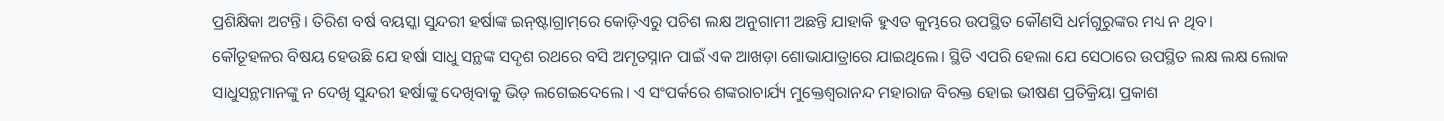ପ୍ରଶିକ୍ଷିକା ଅଟନ୍ତି। ତିରିଶ ବର୍ଷ ବୟସ୍କା ସୁନ୍ଦରୀ ହର୍ଷାଙ୍କ ଇନ୍‌ଷ୍ଟାଗ୍ରାମ୍‌ରେ କୋଡ଼ିଏରୁ ପଚିଶ ଲକ୍ଷ ଅନୁଗାମୀ ଅଛନ୍ତି ଯାହାକି ହୁଏତ କୁମ୍ଭରେ ଉପସ୍ଥିତ କୌଣସି ଧର୍ମଗୁରୁଙ୍କର ମଧ୍ୟ ନ ଥିବ।
କୌତୂହଳର ବିଷୟ ହେଉଛି ଯେ ହର୍ଷା ସାଧୁ ସନ୍ଥଙ୍କ ସଦୃଶ ରଥରେ ବସି ଅମୃତସ୍ନାନ ପାଇଁ ଏକ ଆଖଡ଼ା ଶୋଭାଯାତ୍ରାରେ ଯାଇଥିଲେ। ସ୍ଥିତି ଏପରି ହେଲା ଯେ ସେଠାରେ ଉପସ୍ଥିତ ଲକ୍ଷ ଲକ୍ଷ ଲୋକ ସାଧୁସନ୍ଥମାନଙ୍କୁ ନ ଦେଖି ସୁନ୍ଦରୀ ହର୍ଷାଙ୍କୁ ଦେଖିବାକୁ ଭିଡ଼ ଲଗେଇଦେଲେ। ଏ ସଂପର୍କରେ ଶଙ୍କରାଚାର୍ଯ୍ୟ ମୁକ୍ତେଶ୍ୱରାନନ୍ଦ ମହାରାଜ ବିରକ୍ତ ହୋଇ ଭୀଷଣ ପ୍ରତିକ୍ରିୟା ପ୍ରକାଶ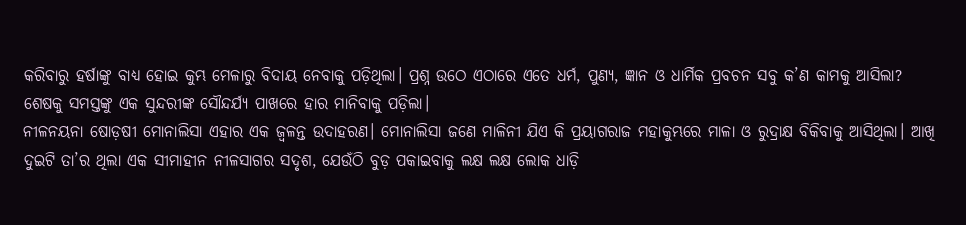କରିବାରୁ ହର୍ଷାଙ୍କୁ ବାଧ୍ୟ ହୋଇ କୁମ୍ଭ ମେଳାରୁ ବିଦାୟ ନେବାକୁ ପଡ଼ିଥିଲା। ପ୍ରଶ୍ନ ଉଠେ ଏଠାରେ ଏତେ ଧର୍ମ, ପୁଣ୍ୟ, ଜ୍ଞାନ ଓ ଧାର୍ମିକ ପ୍ରବଚନ ସବୁ କ’ଣ କାମକୁ ଆସିଲା? ଶେଷକୁ ସମସ୍ତଙ୍କୁ ଏକ ସୁନ୍ଦରୀଙ୍କ ସୌନ୍ଦର୍ଯ୍ୟ ପାଖରେ ହାର ମାନିବାକୁ ପଡ଼ିଲା।
ନୀଳନୟନା ଷୋଡ଼ଷୀ ମୋନାଲିସା ଏହାର ଏକ ଜ୍ୱଳନ୍ତ ଉଦାହରଣ। ମୋନାଲିସା ଜଣେ ମାଳିନୀ ଯିଏ କି ପ୍ରୟାଗରାଜ ମହାକୁମ୍ଭରେ ମାଳା ଓ ରୁଦ୍ରାକ୍ଷ ବିକିବାକୁ ଆସିଥିଲା। ଆଖି ଦୁଇଟି ତା’ର ଥିଲା ଏକ ସୀମାହୀନ ନୀଳସାଗର ସଦୃଶ, ଯେଉଁଠି ବୁଡ଼ ପକାଇବାକୁ ଲକ୍ଷ ଲକ୍ଷ ଲୋକ ଧାଡ଼ି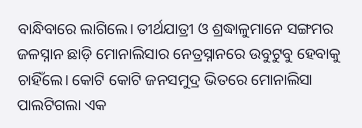ବାନ୍ଧିବାରେ ଲାଗିଲେ। ତୀର୍ଥଯାତ୍ରୀ ଓ ଶ୍ରଦ୍ଧାଳୁମାନେ ସଙ୍ଗମର ଜଳସ୍ନାନ ଛାଡ଼ି ମୋନାଲିସାର ନେତ୍ରସ୍ନାନରେ ଉବୁଟୁବୁ ହେବାକୁ ଚାହିଁଲେ। କୋଟି କୋଟି ଜନସମୁଦ୍ର ଭିତରେ ମୋନାଲିସା ପାଲଟିଗଲା ଏକ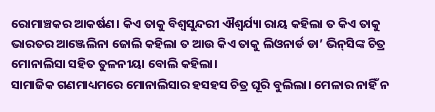ରୋମାଞ୍ଚକର ଆକର୍ଷଣ। କିଏ ତାକୁ ବିଶ୍ୱସୁନ୍ଦରୀ ଐଶ୍ବର୍ଯ୍ୟା ରାୟ କହିଲା ତ କିଏ ତାକୁ ଭାରତର ଆଞ୍ଜେଲିନା ଜୋଲି କହିଲା ତ ଆଉ କିଏ ତାକୁ ଲିଓନାର୍ଡ ଡା’ ଭିନ୍‌ସିଙ୍କ ଚିତ୍ର ମୋନାଲିସା ସହିତ ତୁଳନୀୟା ବୋଲି କହିଲା।
ସାମାଜିକ ଗଣମାଧ୍ୟମରେ ମୋନାଲିସାର ହସହସ ଚିତ୍ର ଘୂରି ବୁଲିଲା। ମେଳାର ନାହିଁ ନ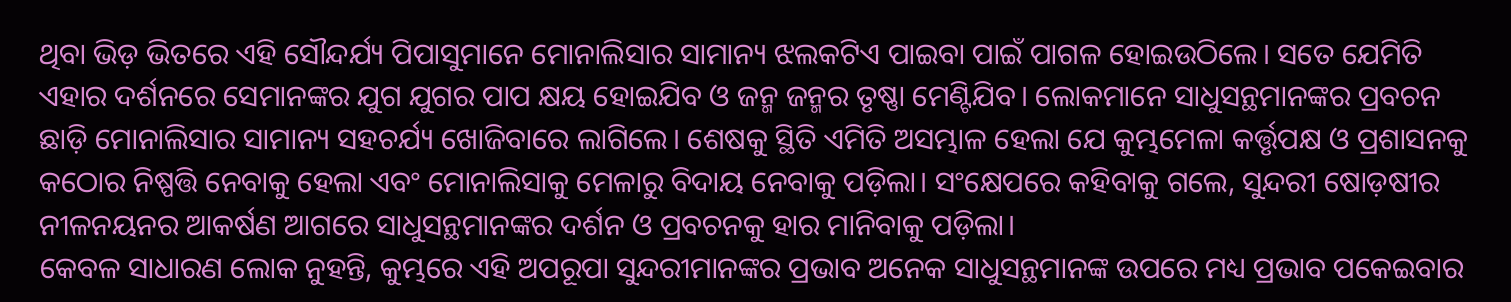ଥିବା ଭିଡ଼ ଭିତରେ ଏହି ସୌନ୍ଦର୍ଯ୍ୟ ପିପାସୁମାନେ ମୋନାଲିସାର ସାମାନ୍ୟ ଝଲକଟିଏ ପାଇବା ପାଇଁ ପାଗଳ ହୋଇଉଠିଲେ। ସତେ ଯେମିତି ଏହାର ଦର୍ଶନରେ ସେମାନଙ୍କର ଯୁଗ ଯୁଗର ପାପ କ୍ଷୟ ହୋଇଯିବ ଓ ଜନ୍ମ ଜନ୍ମର ତୃଷ୍ଣା ମେଣ୍ଟିଯିବ। ଲୋକମାନେ ସାଧୁସନ୍ଥମାନଙ୍କର ପ୍ରବଚନ ଛାଡ଼ି ମୋନାଲିସାର ସାମାନ୍ୟ ସହଚର୍ଯ୍ୟ ଖୋଜିବାରେ ଲାଗିଲେ। ଶେଷକୁ ସ୍ଥିତି ଏମିତି ଅସମ୍ଭାଳ ହେଲା ଯେ କୁମ୍ଭମେଳା କର୍ତ୍ତୃପକ୍ଷ ଓ ପ୍ରଶାସନକୁ କଠୋର ନିଷ୍ପତ୍ତି ନେବାକୁ ହେଲା ଏବଂ ମୋନାଲିସାକୁ ମେଳାରୁ ବିଦାୟ ନେବାକୁ ପଡ଼ିଲା। ସଂକ୍ଷେପରେ କହିବାକୁ ଗଲେ, ସୁନ୍ଦରୀ ଷୋଡ଼ଷୀର ନୀଳନୟନର ଆକର୍ଷଣ ଆଗରେ ସାଧୁସନ୍ଥମାନଙ୍କର ଦର୍ଶନ ଓ ପ୍ରବଚନକୁ ହାର ମାନିବାକୁ ପଡ଼ିଲା।
କେବଳ ସାଧାରଣ ଲୋକ ନୁହନ୍ତି, କୁମ୍ଭରେ ଏହି ଅପରୂପା ସୁନ୍ଦରୀମାନଙ୍କର ପ୍ରଭାବ ଅନେକ ସାଧୁସନ୍ଥମାନଙ୍କ ଉପରେ ମଧ୍ୟ ପ୍ରଭାବ ପକେଇବାର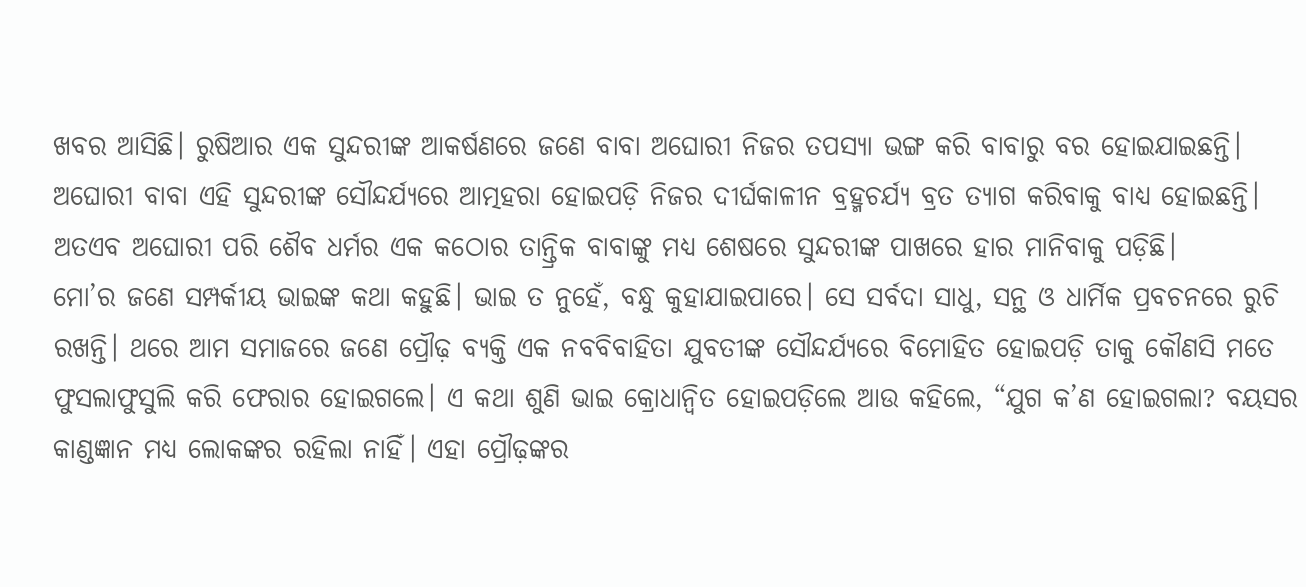ଖବର ଆସିଛି। ରୁଷିଆର ଏକ ସୁନ୍ଦରୀଙ୍କ ଆକର୍ଷଣରେ ଜଣେ ବାବା ଅଘୋରୀ ନିଜର ତପସ୍ୟା ଭଙ୍ଗ କରି ବାବାରୁ ବର ହୋଇଯାଇଛନ୍ତି। ଅଘୋରୀ ବାବା ଏହି ସୁନ୍ଦରୀଙ୍କ ସୌନ୍ଦର୍ଯ୍ୟରେ ଆତ୍ମହରା ହୋଇପଡ଼ି ନିଜର ଦୀର୍ଘକାଳୀନ ବ୍ରହ୍ମଚର୍ଯ୍ୟ ବ୍ରତ ତ୍ୟାଗ କରିବାକୁ ବାଧ୍ୟ ହୋଇଛନ୍ତି। ଅତଏବ ଅଘୋରୀ ପରି ଶୈବ ଧର୍ମର ଏକ କଠୋର ତାନ୍ତ୍ରିକ ବାବାଙ୍କୁ ମଧ୍ୟ ଶେଷରେ ସୁନ୍ଦରୀଙ୍କ ପାଖରେ ହାର ମାନିବାକୁ ପଡ଼ିଛି।
ମୋ’ର ଜଣେ ସମ୍ପର୍କୀୟ ଭାଇଙ୍କ କଥା କହୁଛି। ଭାଇ ତ ନୁହେଁ, ବନ୍ଧୁ କୁହାଯାଇପାରେ। ସେ ସର୍ବଦା ସାଧୁ, ସନ୍ଥ ଓ ଧାର୍ମିକ ପ୍ରବଚନରେ ରୁଚି ରଖନ୍ତି। ଥରେ ଆମ ସମାଜରେ ଜଣେ ପ୍ରୌଢ଼ ବ୍ୟକ୍ତି ଏକ ନବବିବାହିତା ଯୁବତୀଙ୍କ ସୌନ୍ଦର୍ଯ୍ୟରେ ବିମୋହିତ ହୋଇପଡ଼ି ତାକୁ କୌଣସି ମତେ ଫୁସଲାଫୁସୁଲି କରି ଫେରାର ହୋଇଗଲେ। ଏ କଥା ଶୁଣି ଭାଇ କ୍ରୋଧାନ୍ୱିତ ହୋଇପଡ଼ିଲେ ଆଉ କହିଲେ, “ଯୁଗ କ’ଣ ହୋଇଗଲା? ବୟସର କାଣ୍ଡଜ୍ଞାନ ମଧ୍ୟ ଲୋକଙ୍କର ରହିଲା ନାହିଁ। ଏହା ପ୍ରୌଢ଼ଙ୍କର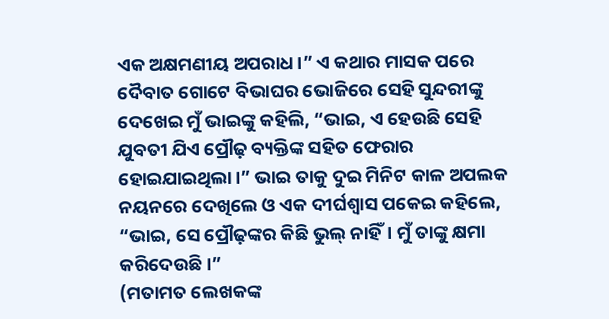ଏକ ଅକ୍ଷମଣୀୟ ଅପରାଧ।” ଏ କଥାର ମାସକ ପରେ ଦୈବାତ ଗୋଟେ ବିଭାଘର ଭୋଜିରେ ସେହି ସୁନ୍ଦରୀଙ୍କୁ ଦେଖେଇ ମୁଁ ଭାଇଙ୍କୁ କହିଲି, “ଭାଇ, ଏ ହେଉଛି ସେହି ଯୁବତୀ ଯିଏ ପ୍ରୌଢ଼ ବ୍ୟକ୍ତିଙ୍କ ସହିତ ଫେରାର ହୋଇଯାଇଥିଲା।” ଭାଇ ତାକୁ ଦୁଇ ମିନିଟ କାଳ ଅପଲକ ନୟନରେ ଦେଖିଲେ ଓ ଏକ ଦୀର୍ଘଶ୍ୱାସ ପକେଇ କହିଲେ, “ଭାଇ, ସେ ପ୍ରୌଢ଼ଙ୍କର କିଛି ଭୁଲ୍ ନାହିଁ। ମୁଁ ତାଙ୍କୁ କ୍ଷମା କରିଦେଉଛି।”
(ମତାମତ ଲେଖକଙ୍କ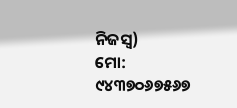ନିଜସ୍ବ)
ମୋ: ୯୪୩୭୦୬୭୫୬୭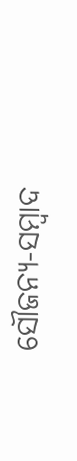ସୌଜନ୍ୟ-ସମ୍ୱାଦ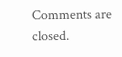Comments are closed.